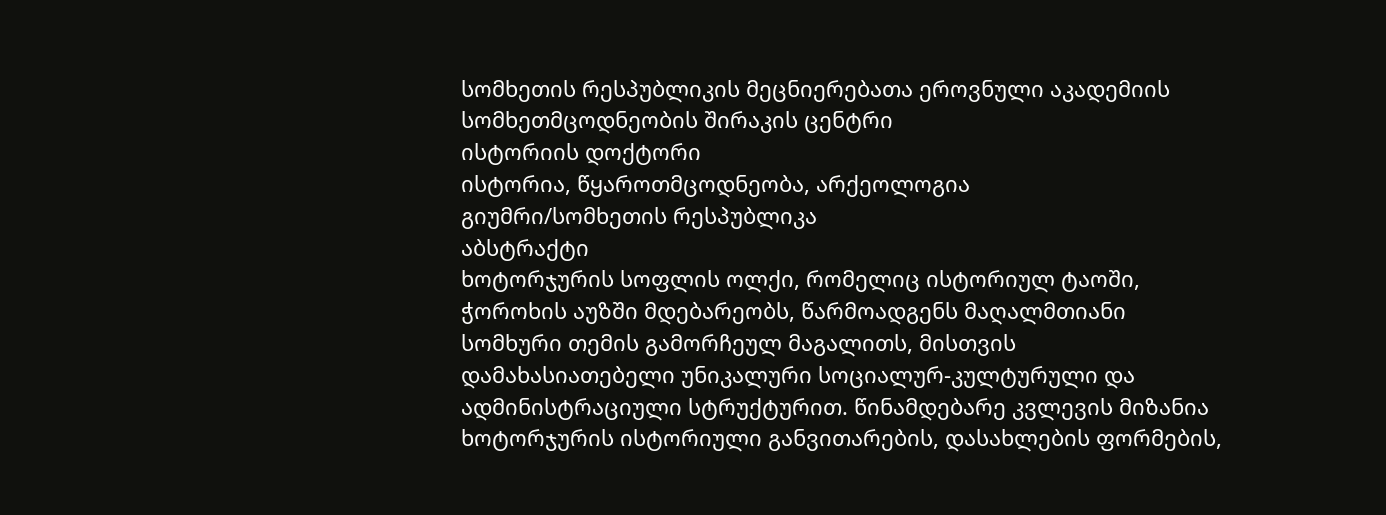სომხეთის რესპუბლიკის მეცნიერებათა ეროვნული აკადემიის სომხეთმცოდნეობის შირაკის ცენტრი
ისტორიის დოქტორი
ისტორია, წყაროთმცოდნეობა, არქეოლოგია
გიუმრი/სომხეთის რესპუბლიკა
აბსტრაქტი
ხოტორჯურის სოფლის ოლქი, რომელიც ისტორიულ ტაოში, ჭოროხის აუზში მდებარეობს, წარმოადგენს მაღალმთიანი სომხური თემის გამორჩეულ მაგალითს, მისთვის დამახასიათებელი უნიკალური სოციალურ-კულტურული და ადმინისტრაციული სტრუქტურით. წინამდებარე კვლევის მიზანია ხოტორჯურის ისტორიული განვითარების, დასახლების ფორმების,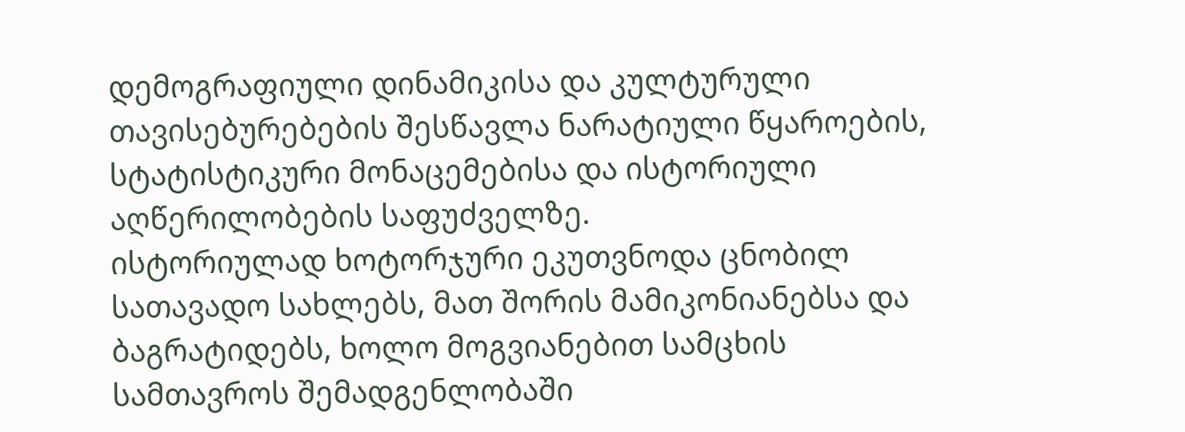დემოგრაფიული დინამიკისა და კულტურული თავისებურებების შესწავლა ნარატიული წყაროების, სტატისტიკური მონაცემებისა და ისტორიული აღწერილობების საფუძველზე.
ისტორიულად ხოტორჯური ეკუთვნოდა ცნობილ სათავადო სახლებს, მათ შორის მამიკონიანებსა და ბაგრატიდებს, ხოლო მოგვიანებით სამცხის სამთავროს შემადგენლობაში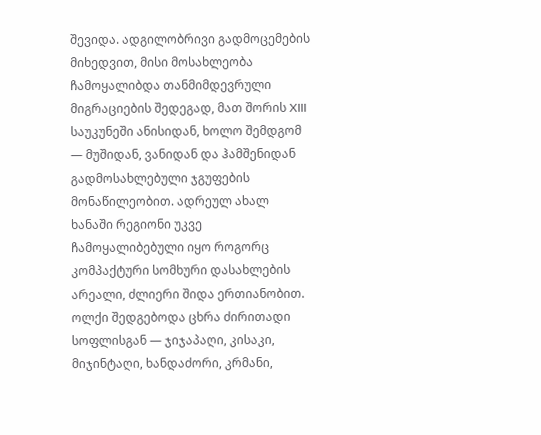შევიდა. ადგილობრივი გადმოცემების მიხედვით, მისი მოსახლეობა ჩამოყალიბდა თანმიმდევრული მიგრაციების შედეგად, მათ შორის XIII საუკუნეში ანისიდან, ხოლო შემდგომ — მუშიდან, ვანიდან და ჰამშენიდან გადმოსახლებული ჯგუფების მონაწილეობით. ადრეულ ახალ ხანაში რეგიონი უკვე ჩამოყალიბებული იყო როგორც კომპაქტური სომხური დასახლების არეალი, ძლიერი შიდა ერთიანობით.
ოლქი შედგებოდა ცხრა ძირითადი სოფლისგან — ჯიჯაპაღი, კისაკი, მიჯინტაღი, ხანდაძორი, კრმანი,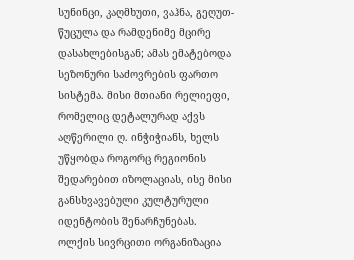სუნინცი, კაღმხუთი, ვაჰნა, გეღუთ-წუცულა და რამდენიმე მცირე დასახლებისგან; ამას ემატებოდა სეზონური საძოვრების ფართო სისტემა. მისი მთიანი რელიეფი, რომელიც დეტალურად აქვს აღწერილი ღ. ინჭიჭიანს, ხელს უწყობდა როგორც რეგიონის შედარებით იზოლაციას, ისე მისი განსხვავებული კულტურული იდენტობის შენარჩუნებას. ოლქის სივრცითი ორგანიზაცია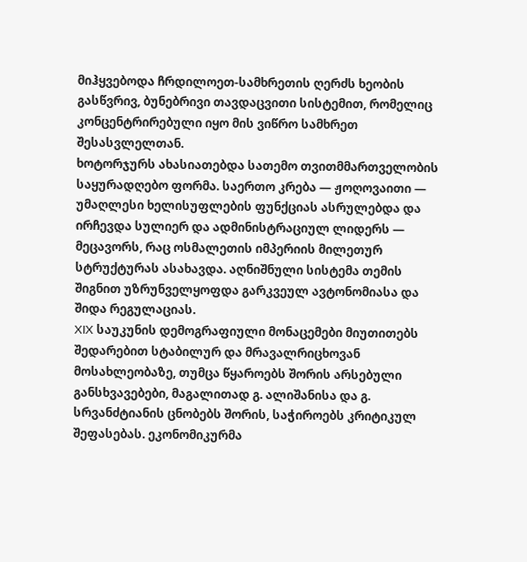მიჰყვებოდა ჩრდილოეთ-სამხრეთის ღერძს ხეობის გასწვრივ, ბუნებრივი თავდაცვითი სისტემით, რომელიც კონცენტრირებული იყო მის ვიწრო სამხრეთ შესასვლელთან.
ხოტორჯურს ახასიათებდა სათემო თვითმმართველობის საყურადღებო ფორმა. საერთო კრება — ჟოღოვაითი — უმაღლესი ხელისუფლების ფუნქციას ასრულებდა და ირჩევდა სულიერ და ადმინისტრაციულ ლიდერს — მეცავორს, რაც ოსმალეთის იმპერიის მილეთურ სტრუქტურას ასახავდა. აღნიშნული სისტემა თემის შიგნით უზრუნველყოფდა გარკვეულ ავტონომიასა და შიდა რეგულაციას.
XIX საუკუნის დემოგრაფიული მონაცემები მიუთითებს შედარებით სტაბილურ და მრავალრიცხოვან მოსახლეობაზე, თუმცა წყაროებს შორის არსებული განსხვავებები, მაგალითად გ. ალიშანისა და გ. სრვანძტიანის ცნობებს შორის, საჭიროებს კრიტიკულ შეფასებას. ეკონომიკურმა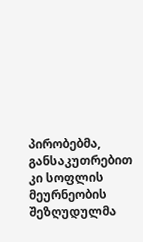პირობებმა, განსაკუთრებით კი სოფლის მეურნეობის შეზღუდულმა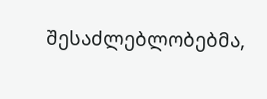შესაძლებლობებმა,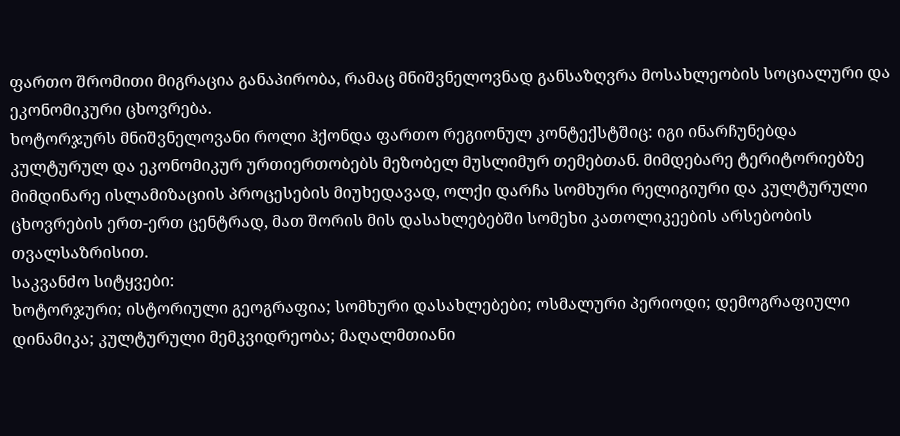ფართო შრომითი მიგრაცია განაპირობა, რამაც მნიშვნელოვნად განსაზღვრა მოსახლეობის სოციალური და ეკონომიკური ცხოვრება.
ხოტორჯურს მნიშვნელოვანი როლი ჰქონდა ფართო რეგიონულ კონტექსტშიც: იგი ინარჩუნებდა კულტურულ და ეკონომიკურ ურთიერთობებს მეზობელ მუსლიმურ თემებთან. მიმდებარე ტერიტორიებზე მიმდინარე ისლამიზაციის პროცესების მიუხედავად, ოლქი დარჩა სომხური რელიგიური და კულტურული ცხოვრების ერთ-ერთ ცენტრად, მათ შორის მის დასახლებებში სომეხი კათოლიკეების არსებობის თვალსაზრისით.
საკვანძო სიტყვები:
ხოტორჯური; ისტორიული გეოგრაფია; სომხური დასახლებები; ოსმალური პერიოდი; დემოგრაფიული დინამიკა; კულტურული მემკვიდრეობა; მაღალმთიანი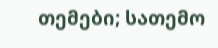თემები; სათემო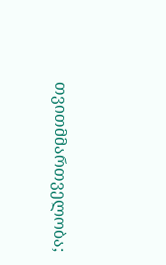თვითმმართველობა;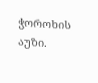ჭოროხის აუზი.